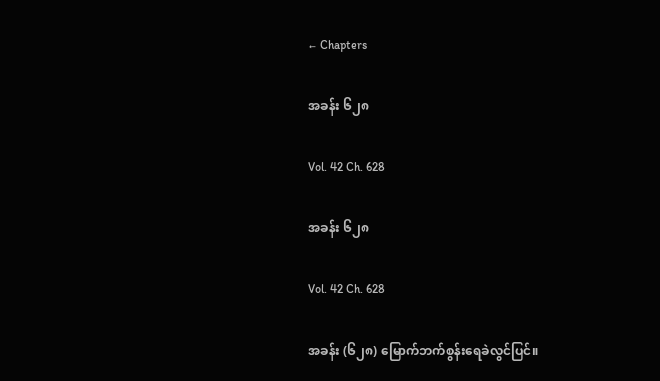← Chapters

အခန်း ၆၂၈

Vol. 42 Ch. 628

အခန်း ၆၂၈

Vol. 42 Ch. 628

အခန်း (၆၂၈) မြောက်ဘက်စွန်းရေခဲလွင်ပြင်။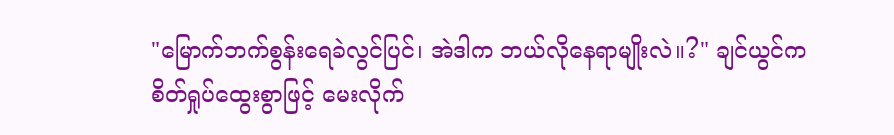"မြောက်ဘက်စွန်းရေခဲလွင်ပြင်၊ အဲဒါက ဘယ်လိုနေရာမျိုးလဲ။?" ချင်ယွင်က စိတ်ရှုပ်ထွေးစွာဖြင့် မေးလိုက်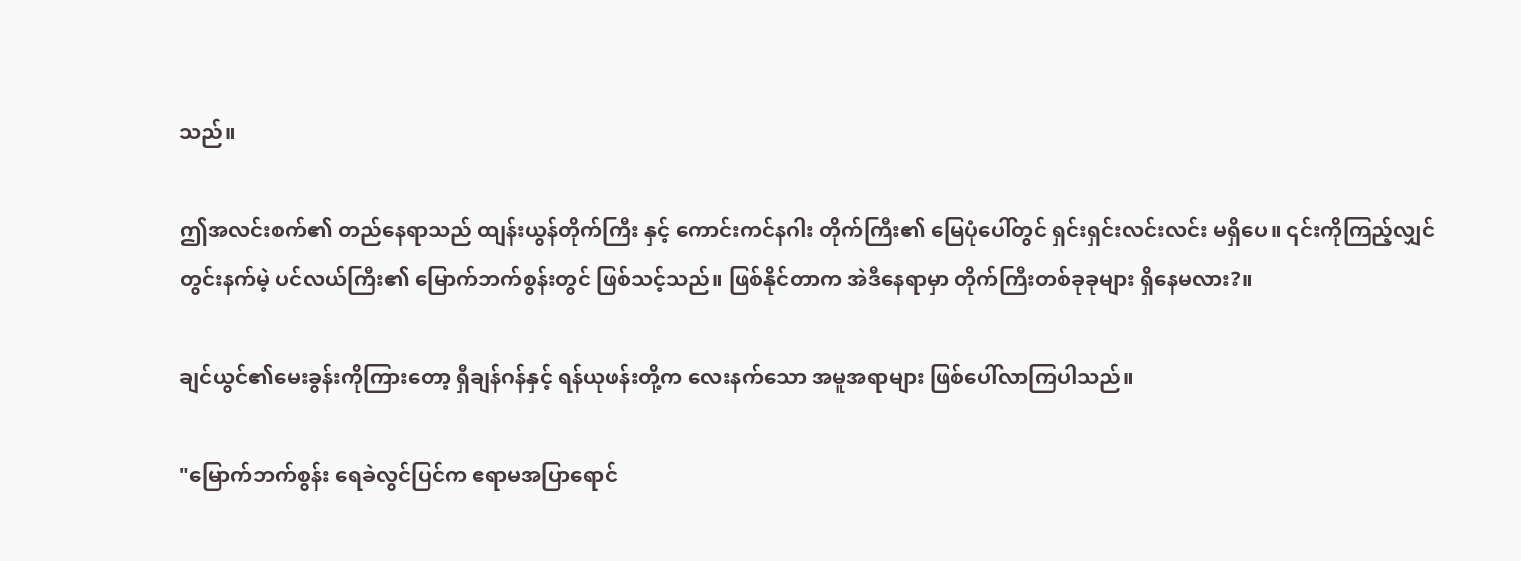သည်။

ဤအလင်းစက်၏ တည်နေရာသည် ထျန်းယွန်တိုက်ကြီး နှင့် ကောင်းကင်နဂါး တိုက်ကြီး၏ မြေပုံပေါ်တွင် ရှင်းရှင်းလင်းလင်း မရှိပေ။ ၎င်းကိုကြည့်လျှင် တွင်းနက်မဲ့ ပင်လယ်ကြီး၏ မြောက်ဘက်စွန်းတွင် ဖြစ်သင့်သည်။ ဖြစ်နိုင်တာက အဲဒီနေရာမှာ တိုက်ကြီးတစ်ခုခုများ ရှိနေမလား?။

ချင်ယွင်၏မေးခွန်းကိုကြားတော့ ရှီချန်ဂန်နှင့် ရန်ယုဖန်းတို့က လေးနက်သော အမူအရာများ ဖြစ်ပေါ်လာကြပါသည်။

"မြောက်ဘက်စွန်း ရေခဲလွင်ပြင်က ဧရာမအပြာရောင်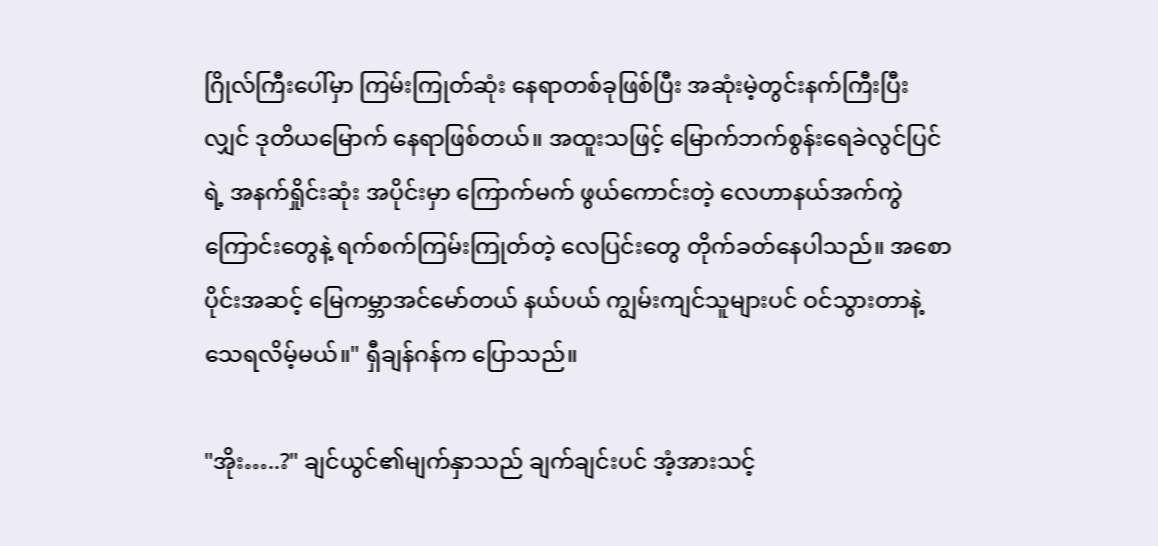ဂြိုလ်ကြီးပေါ်မှာ ကြမ်းကြုတ်ဆုံး နေရာတစ်ခုဖြစ်ပြီး အဆုံးမဲ့တွင်းနက်ကြီးပြီးလျှင် ဒုတိယမြောက် နေရာဖြစ်တယ်။ အထူးသဖြင့် မြောက်ဘက်စွန်းရေခဲလွင်ပြင်ရဲ့ အနက်ရှိုင်းဆုံး အပိုင်းမှာ ကြောက်မက် ဖွယ်ကောင်းတဲ့ လေဟာနယ်အက်ကွဲကြောင်းတွေနဲ့ ရက်စက်ကြမ်းကြုတ်တဲ့ လေပြင်းတွေ တိုက်ခတ်နေပါသည်။ အစောပိုင်းအဆင့် မြေကမ္ဘာအင်မော်တယ် နယ်ပယ် ကျွမ်းကျင်သူများပင် ဝင်သွားတာနဲ့ သေရလိမ့်မယ်။" ရှီချန်ဂန်က ပြောသည်။

"အိုး…..?" ချင်ယွင်၏မျက်နှာသည် ချက်ချင်းပင် အံ့အားသင့်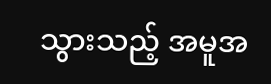သွားသည့် အမူအ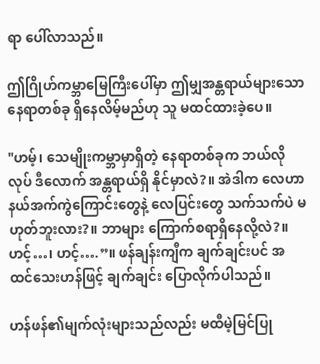ရာ ပေါ်လာသည်။

ဤဂြိုဟ်ကမ္ဘာမြေကြီးပေါ်မှာ ဤမျှအန္တရာယ်များသော နေရာတစ်ခု ရှိနေလိမ့်မည်ဟု သူ မထင်ထားခဲ့ပေ။

"ဟမ့်၊ သေမျိုးကမ္ဘာမှာရှိတဲ့ နေရာတစ်ခုက ဘယ်လိုလုပ် ဒီလောက် အန္တရာယ်ရှိ နိုင်မှာလဲ?။ အဲဒါက လေဟာနယ်အက်ကွဲကြောင်းတွေနဲ့ လေပြင်းတွေ သက်သက်ပဲ မဟုတ်ဘူးလား?။ ဘာများ ကြောက်စရာရှိနေလို့လဲ?။ ဟင့်…၊ ဟင့်….”။ ဖန်ချန်းကျီက ချက်ချင်းပင် အထင်သေးဟန်ဖြင့် ချက်ချင်း ပြောလိုက်ပါသည်။

ဟန်ဖန်၏မျက်လုံးများသည်လည်း မထီမဲ့မြင်ပြု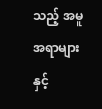သည့် အမူအရာများနှင့်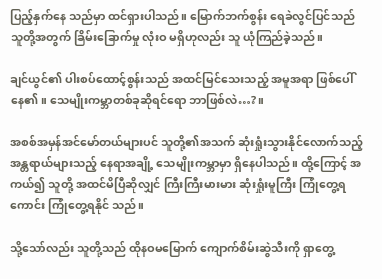ပြည့်နှက်နေ သည်မှာ ထင်ရှားပါသည်။ မြောက်ဘက်စွန်း ရေခဲလွင်ပြင်သည် သူတို့အတွက် ခြိမ်းခြောက်မှု လုံးဝ မရှိဟုလည်း သူ ယုံကြည်ခဲ့သည်။

ချင်ယွင်၏ ပါးစပ်ထောင့်စွန်းသည် အထင်မြင်သေးသည့် အမူအရာ ဖြစ်ပေါ်နေ၏။ သေမျိုးကမ္ဘာတစ်ခုဆိုရင်ရော ဘာဖြစ်လဲ…?။

အစစ်အမှန်အင်မော်တယ်များပင် သူတို့၏အသက် ဆုံးရှုံးသွားနိုင်လောက်သည့် အန္တရာယ်များသည့် နေရာအချို့ သေမျိုးကမ္ဘာမှာ ရှိနေပါသည်။ ထို့ကြောင့် အကယ်၍ သူတို့ အထင်မိပြီဆိုလျှင် ကြီးကြီးမားမား ဆုံးရှုံးမူကြီး ကြုံတွေ့ရကောင်း ကြုံတွေ့ရနိုင် သည်။

သို့သော်လည်း သူတို့သည် ထိုနဝမမြောက် ကျောက်စိမ်းဆွဲသီးကို ရှာတွေ့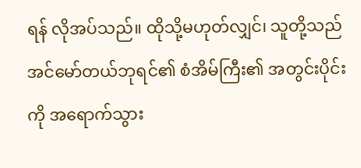ရန် လိုအပ်သည်။ ထိုသို့မဟုတ်လျှင်၊ သူတို့သည် အင်မော်တယ်ဘုရင်၏ စံအိမ်ကြီး၏ အတွင်းပိုင်းကို အရောက်သွား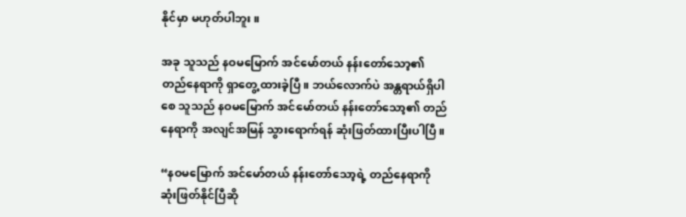နိုင်မှာ မဟုတ်ပါဘူး။

အခု သူသည် နဝမမြောက် အင်မော်တယ် နန်းတော်သော့၏ တည်နေရာကို ရှာတွေ့ ထားခဲ့ပြီ။ ဘယ်လောက်ပဲ အန္တရာယ်ရှိပါစေ သူသည် နဝမမြောက် အင်မော်တယ် နန်းတော်သော့၏ တည်နေရာကို အလျင်အမြန် သွားရောက်ရန် ဆုံးဖြတ်ထားပြီးပါပြီ။

“နဝမမြောက် အင်မော်တယ် နန်းတော်သော့ရဲ့ တည်နေရာကို ဆုံးဖြတ်နိုင်ပြီဆို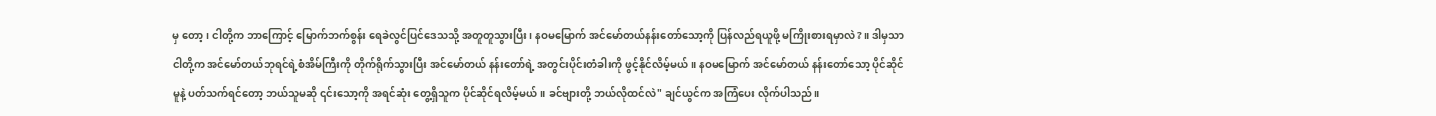မှ တော့၊ ငါတို့က ဘာကြောင့် မြောက်ဘက်စွန်း ရေခဲလွင်ပြင်ဒေသသို့ အတူတူသွားပြီး၊ နဝမမြောက် အင်မော်တယ်နန်းတော်သော့ကို ပြန်လည်ရယူဖို့ မကြိုးစားရမှာလဲ?။ ဒါမှသာ ငါတို့က အင်မော်တယ်ဘုရင်ရဲ့စံအိမ်ကြီးကို တိုက်ရိုက်သွားပြီး အင်မော်တယ် နန်းတော်ရဲ့ အတွင်းပိုင်းတံခါးကို ဖွင့်နိုင်လိမ့်မယ်။ နဝမမြောက် အင်မော်တယ် နန်းတော်သော့ ပိုင်ဆိုင်မူနဲ့ ပတ်သက်ရင်တော့ ဘယ်သူမဆို ၎င်းသော့ကို အရင်ဆုံး တွေ့ရှိသူက ပိုင်ဆိုင်ရလိမ့်မယ်။ ခင်ဗျားတို့ ဘယ်လိုထင်လဲ" ချင်ယွင်က အကြံပေး လိုက်ပါသည်။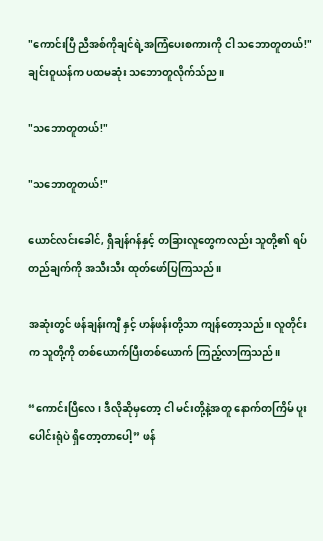"ကောင်းပြီ ညီအစ်ကိုချင်ရဲ့အကြံပေးစကားကို ငါ သဘောတူတယ်!" ချင်းဝူယန်က ပထမဆုံး သဘောတူလိုက်သ်ည။

"သဘောတူတယ်!"

"သဘောတူတယ်!"

ယောင်လင်းခေါင်, ရှီချန်ဂန်နှင့် တခြားလူတွေကလည်း သူတို့၏ ရပ်တည်ချက်ကို အသီးသီး ထုတ်ဖော်ပြကြသည်။

အဆုံးတွင် ဖန်ချန်းကျီ နှင့် ဟန်ဖန်းတို့သာ ကျန်တော့သည်။ လူတိုင်းက သူတို့ကို တစ်ယောက်ပြီးတစ်ယောက် ကြည့်လာကြသည်။

“ကောင်းပြီလေ၊ ဒီလိုဆိုမှတော့ ငါ မင်းတို့နဲ့အတူ နောက်တကြိမ် ပူးပေါင်းရုံပဲ ရှိတော့တာပေါ့” ဖန်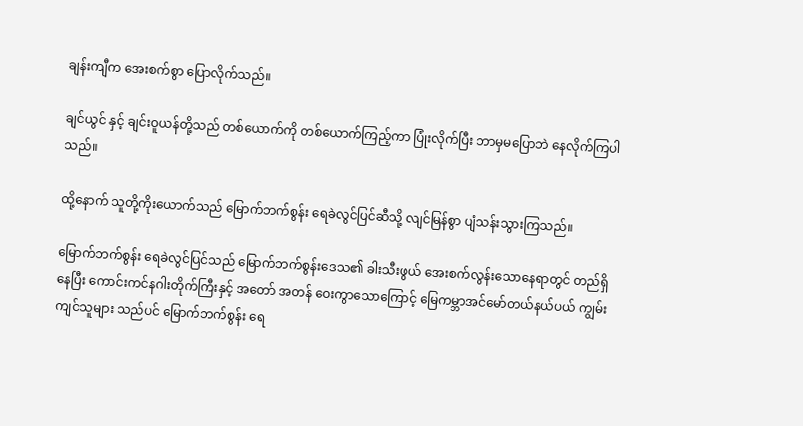ချန်းကျီက အေးစက်စွာ ပြောလိုက်သည်။

ချင်ယွင် နှင့် ချင်းဝူယန်တို့သည် တစ်ယောက်ကို တစ်ယောက်ကြည့်ကာ ပြုံးလိုက်ပြီး ဘာမှမပြောဘဲ နေလိုက်ကြပါသည်။

ထို့နောက် သူတို့ကိုးယောက်သည် မြောက်ဘက်စွန်း ရေခဲလွင်ပြင်ဆီသို့ လျင်မြန်စွာ ပျံသန်းသွားကြသည်။

မြောက်ဘက်စွန်း ရေခဲလွင်ပြင်သည် မြောက်ဘက်စွန်းဒေသ၏ ခါးသီးဖွယ် အေးစက်လွန်းသောနေရာတွင် တည်ရှိနေပြီး ကောင်းကင်နဂါးတိုက်ကြီးနှင့် အတော် အတန် ဝေးကွာသောကြောင့် မြေကမ္ဘာအင်မော်တယ်နယ်ပယ် ကျွမ်းကျင်သူများ သည်ပင် မြောက်ဘက်စွန်း ရေ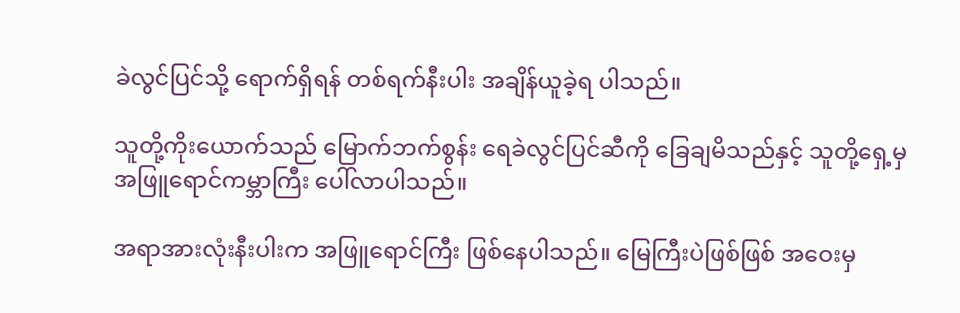ခဲလွင်ပြင်သို့ ရောက်ရှိရန် တစ်ရက်နီးပါး အချိန်ယူခဲ့ရ ပါသည်။

သူတို့ကိုးယောက်သည် မြောက်ဘက်စွန်း ရေခဲလွင်ပြင်ဆီကို ခြေချမိသည်နှင့် သူတို့ရှေ့မှ အဖြူရောင်ကမ္ဘာကြီး ပေါ်လာပါသည်။

အရာအားလုံးနီးပါးက အဖြူရောင်ကြီး ဖြစ်နေပါသည်။ မြေကြီးပဲဖြစ်ဖြစ် အဝေးမှ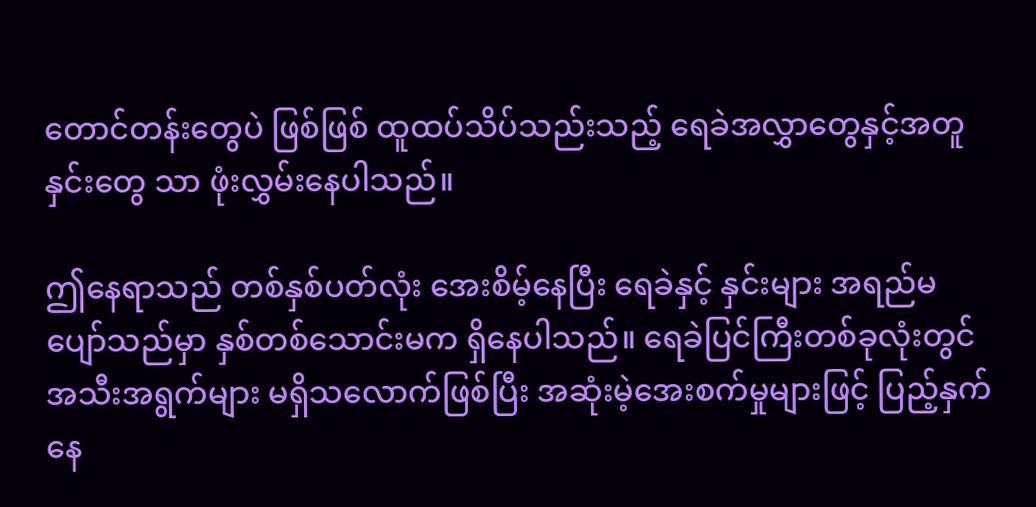တောင်တန်းတွေပဲ ဖြစ်ဖြစ် ထူထပ်သိပ်သည်းသည့် ရေခဲအလွှာတွေနှင့်အတူ နှင်းတွေ သာ ဖုံးလွှမ်းနေပါသည်။

ဤနေရာသည် တစ်နှစ်ပတ်လုံး အေးစိမ့်နေပြီး ရေခဲနှင့် နှင်းများ အရည်မပျော်သည်မှာ နှစ်တစ်သောင်းမက ရှိနေပါသည်။ ရေခဲပြင်ကြီးတစ်ခုလုံးတွင် အသီးအရွက်များ မရှိသလောက်ဖြစ်ပြီး အဆုံးမဲ့အေးစက်မှုများဖြင့် ပြည့်နှက်နေ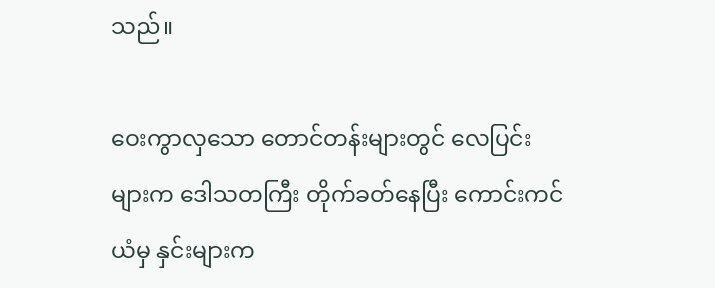သည်။

ဝေးကွာလှသော တောင်တန်းများတွင် လေပြင်းများက ဒေါသတကြီး တိုက်ခတ်နေပြီး ကောင်းကင်ယံမှ နှင်းများက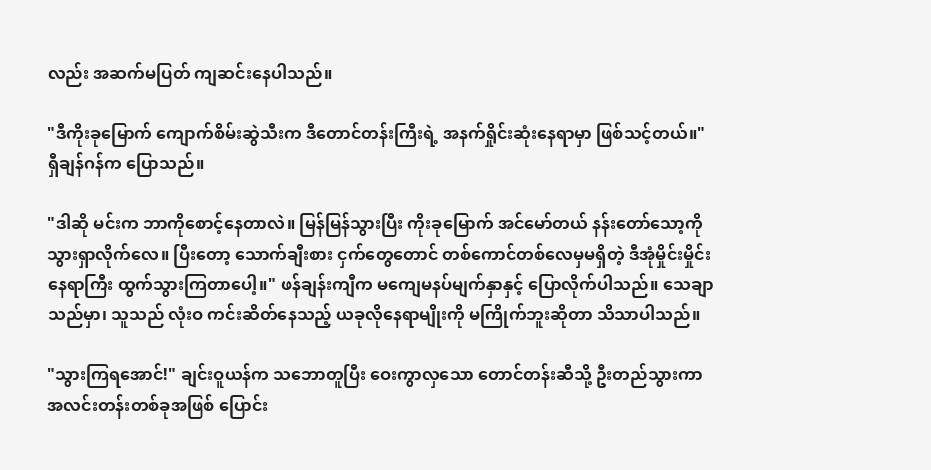လည်း အဆက်မပြတ် ကျဆင်းနေပါသည်။

"ဒီကိုးခုမြောက် ကျောက်စိမ်းဆွဲသီးက ဒီတောင်တန်းကြီးရဲ့ အနက်ရှိုင်းဆုံးနေရာမှာ ဖြစ်သင့်တယ်။" ရှီချန်ဂန်က ပြောသည်။

"ဒါဆို မင်းက ဘာကိုစောင့်နေတာလဲ။ မြန်မြန်သွားပြီး ကိုးခုမြောက် အင်မော်တယ် နန်းတော်သော့ကို သွားရှာလိုက်လေ။ ပြီးတော့ သောက်ချီးစား ငှက်တွေတောင် တစ်ကောင်တစ်လေမှမရှိတဲ့ ဒီအုံမှိုင်းမှိုင်းနေရာကြီး ထွက်သွားကြတာပေါ့။" ဖန်ချန်းကျီက မကျေမနပ်မျက်နှာနှင့် ပြောလိုက်ပါသည်။ သေချာသည်မှာ၊ သူသည် လုံးဝ ကင်းဆိတ်နေသည့် ယခုလိုနေရာမျိုးကို မကြိုက်ဘူးဆိုတာ သိသာပါသည်။

"သွားကြရအောင်!" ချင်းဝူယန်က သဘောတူပြီး ဝေးကွာလှသော တောင်တန်းဆီသို့ ဦးတည်သွားကာ အလင်းတန်းတစ်ခုအဖြစ် ပြောင်း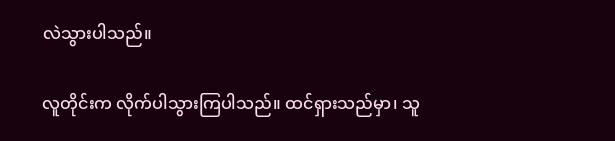လဲသွားပါသည်။

လူတိုင်းက လိုက်ပါသွားကြပါသည်။ ထင်ရှားသည်မှာ၊ သူ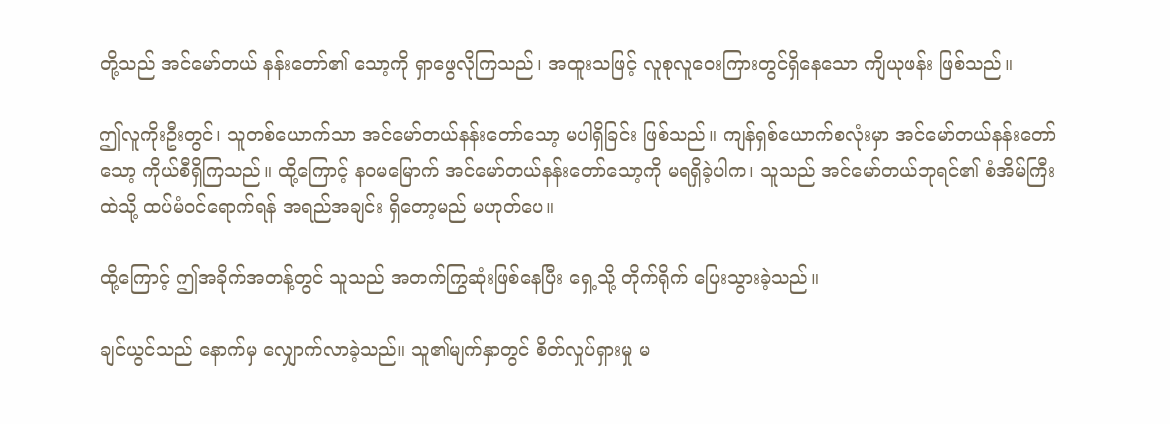တို့သည် အင်မော်တယ် နန်းတော်၏ သော့ကို ရှာဖွေလိုကြသည်၊ အထူးသဖြင့် လူစုလူဝေးကြားတွင်ရှိနေသော ကျိယုဖန်း ဖြစ်သည်။

ဤလူကိုးဦးတွင်၊ သူတစ်ယောက်သာ အင်မော်တယ်နန်းတော်သော့ မပါရှိခြင်း ဖြစ်သည်။ ကျန်ရှစ်ယောက်စလုံးမှာ အင်မော်တယ်နန်းတော်သော့ ကိုယ်စီရှိကြသည်။ ထို့ကြောင့် နဝမမြောက် အင်မော်တယ်နန်းတော်သော့ကို မရရှိခဲ့ပါက၊ သူသည် အင်မော်တယ်ဘုရင်၏ စံအိမ်ကြီးထဲသို့ ထပ်မံဝင်ရောက်ရန် အရည်အချင်း ရှိတော့မည် မဟုတ်ပေ။

ထို့ကြောင့် ဤအခိုက်အတန့်တွင် သူသည် အတက်ကြွဆုံးဖြစ်နေပြီး ရှေ့သို့ တိုက်ရိုက် ပြေးသွားခဲ့သည်။

ချင်ယွင်သည် နောက်မှ လျှောက်လာခဲ့သည်။ သူ၏မျက်နှာတွင် စိတ်လှုပ်ရှားမှု မ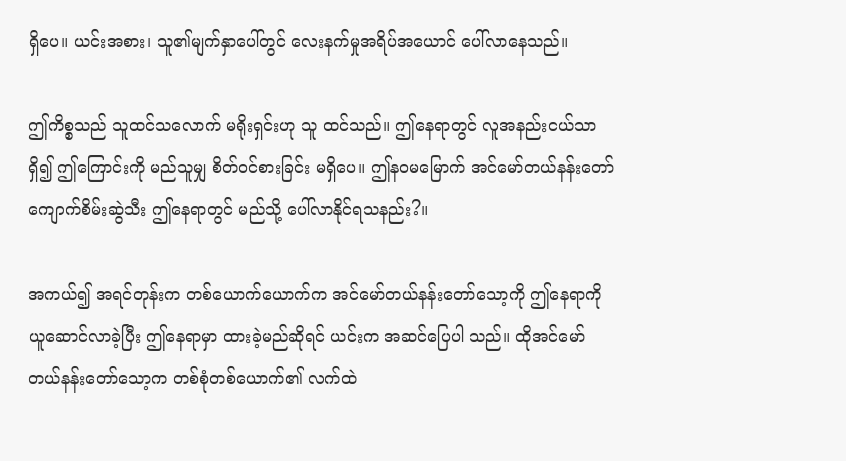ရှိပေ။ ယင်းအစား၊ သူ၏မျက်နှာပေါ်တွင် လေးနက်မှုအရိပ်အယောင် ပေါ်လာနေသည်။

ဤကိစ္စသည် သူထင်သလောက် မရိုးရှင်းဟု သူ ထင်သည်။ ဤနေရာတွင် လူအနည်းငယ်သာ ရှိ၍ ဤကြောင်းကို မည်သူမျှ စိတ်ဝင်စားခြင်း မရှိပေ။ ဤနဝမမြောက် အင်မော်တယ်နန်းတော် ကျောက်စိမ်းဆွဲသီး ဤနေရာတွင် မည်သို့ ပေါ်လာနိုင်ရသနည်း?။

အကယ်၍ အရင်တုန်းက တစ်ယောက်ယောက်က အင်မော်တယ်နန်းတော်သော့ကို ဤနေရာကို ယူဆောင်လာခဲ့ပြီး ဤနေရာမှာ ထားခဲ့မည်ဆိုရင် ယင်းက အဆင်ပြေပါ သည်။ ထိုအင်မော်တယ်နန်းတော်သော့က တစ်စုံတစ်ယောက်၏ လက်ထဲ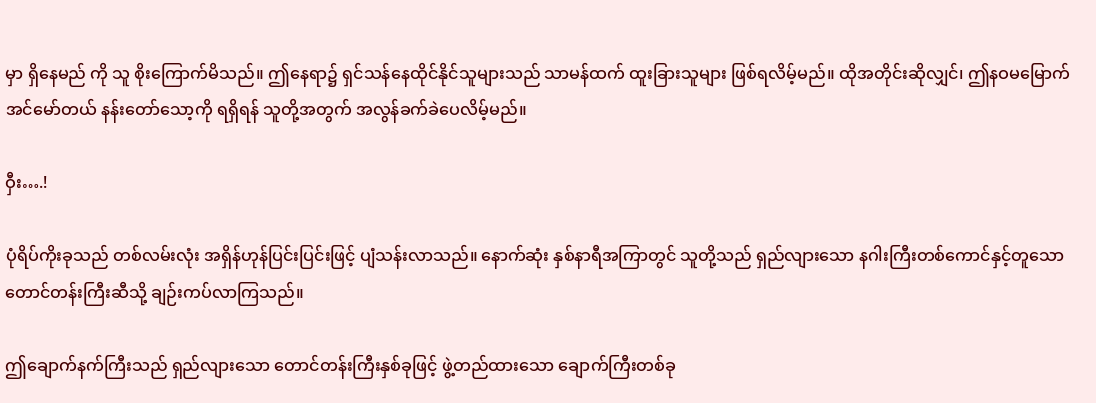မှာ ရှိနေမည် ကို သူ စိုးကြောက်မိသည်။ ဤနေရာ၌ ရှင်သန်နေထိုင်နိုင်သူများသည် သာမန်ထက် ထူးခြားသူများ ဖြစ်ရလိမ့်မည်။ ထိုအတိုင်းဆိုလျှင်၊ ဤနဝမမြောက် အင်မော်တယ် နန်းတော်သော့ကို ရရှိရန် သူတို့အတွက် အလွန်ခက်ခဲပေလိမ့်မည်။

ဝှီး….!

ပုံရိပ်ကိုးခုသည် တစ်လမ်းလုံး အရှိန်ဟုန်ပြင်းပြင်းဖြင့် ပျံသန်းလာသည်။ နောက်ဆုံး နှစ်နာရီအကြာတွင် သူတို့သည် ရှည်လျားသော နဂါးကြီးတစ်ကောင်နှင့်တူသော တောင်တန်းကြီးဆီသို့ ချဉ်းကပ်လာကြသည်။

ဤချောက်နက်ကြီးသည် ရှည်လျားသော တောင်တန်းကြီးနှစ်ခုဖြင့် ဖွဲ့တည်ထားသော ချောက်ကြီးတစ်ခု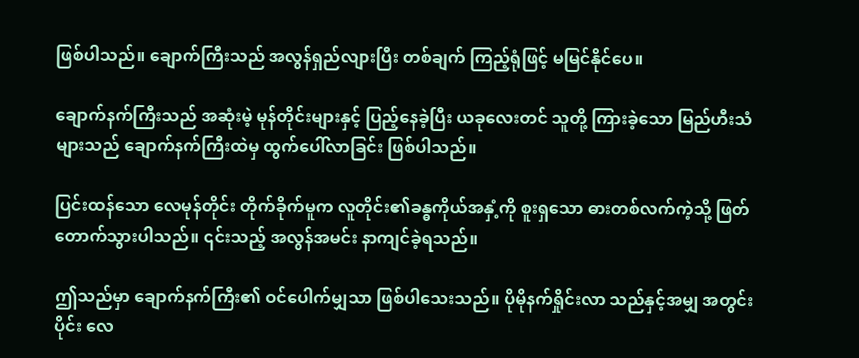ဖြစ်ပါသည်။ ချောက်ကြီးသည် အလွန်ရှည်လျားပြီး တစ်ချက် ကြည့်ရုံဖြင့် မမြင်နိုင်ပေ။

ချောက်နက်ကြီးသည် အဆုံးမဲ့ မုန်တိုင်းများနှင့် ပြည့်နေခဲ့ပြီး ယခုလေးတင် သူတို့ ကြားခဲ့သော မြည်ဟီးသံများသည် ချောက်နက်ကြီးထဲမှ ထွက်ပေါ်လာခြင်း ဖြစ်ပါသည်။

ပြင်းထန်သော လေမုန်တိုင်း တိုက်ခိုက်မူက လူတိုင်း၏ခန္ဓကိုယ်အနှံ့ကို စူးရှသော ဓားတစ်လက်ကဲ့သို့ ဖြတ်တောက်သွားပါသည်။ ၎င်းသည့် အလွန်အမင်း နာကျင်ခဲ့ရသည်။

ဤသည်မှာ ချောက်နက်ကြီး၏ ဝင်ပေါက်မျှသာ ဖြစ်ပါသေးသည်။ ပိုမိုနက်ရှိုင်းလာ သည်နှင့်အမျှ အတွင်းပိုင်း လေ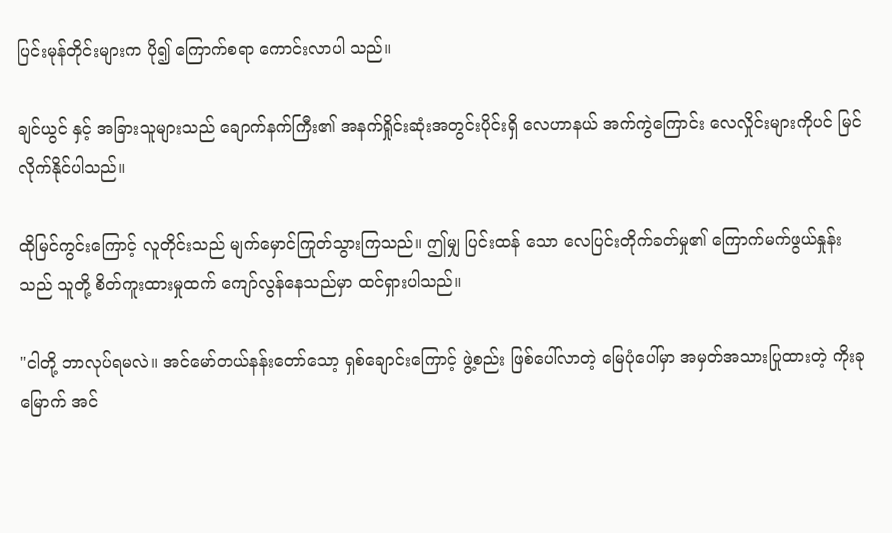ပြင်းမုန်တိုင်းများက ပို၍ ကြောက်စရာ ကောင်းလာပါ သည်။

ချင်ယွင် နှင့် အခြားသူများသည် ချောက်နက်ကြီး၏ အနက်ရှိုင်းဆုံးအတွင်းပိုင်းရှိ လေဟာနယ် အက်ကွဲကြောင်း လေလှိုင်းများကိုပင် မြင်လိုက်နိုင်ပါသည်။

ထိုမြင်ကွင်းကြောင့် လူတိုင်းသည် မျက်မှောင်ကြုတ်သွားကြသည်။ ဤမျှ ပြင်းထန် သော လေပြင်းတိုက်ခတ်မှု၏ ကြောက်မက်ဖွယ်နှုန်းသည် သူတို့ စိတ်ကူးထားမှုထက် ကျော်လွန်နေသည်မှာ ထင်ရှားပါသည်။

"ငါတို့ ဘာလုပ်ရမလဲ။ အင်မော်တယ်နန်းတော်သော့ ရှစ်ချောင်းကြောင့် ဖွဲ့စည်း ဖြစ်ပေါ်လာတဲ့ မြေပုံပေါ်မှာ အမှတ်အသားပြုထားတဲ့ ကိုးခုမြောက် အင်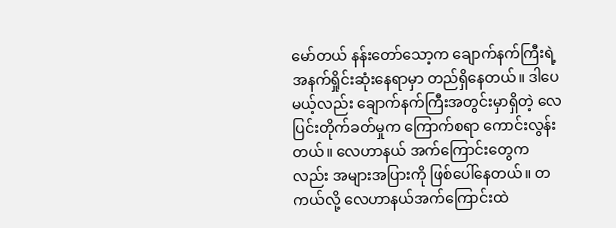မော်တယ် နန်းတော်သော့က ချောက်နက်ကြီးရဲ့ အနက်ရှိုင်းဆုံးနေရာမှာ တည်ရှိနေတယ်။ ဒါပေမယ့်လည်း ချောက်နက်ကြီးအတွင်းမှာရှိတဲ့ လေပြင်းတိုက်ခတ်မှုက ကြောက်စရာ ကောင်းလွန်းတယ်။ လေဟာနယ် အက်ကြောင်းတွေကလည်း အများအပြားကို ဖြစ်ပေါ်နေတယ်။ တကယ်လို့ လေဟာနယ်အက်ကြောင်းထဲ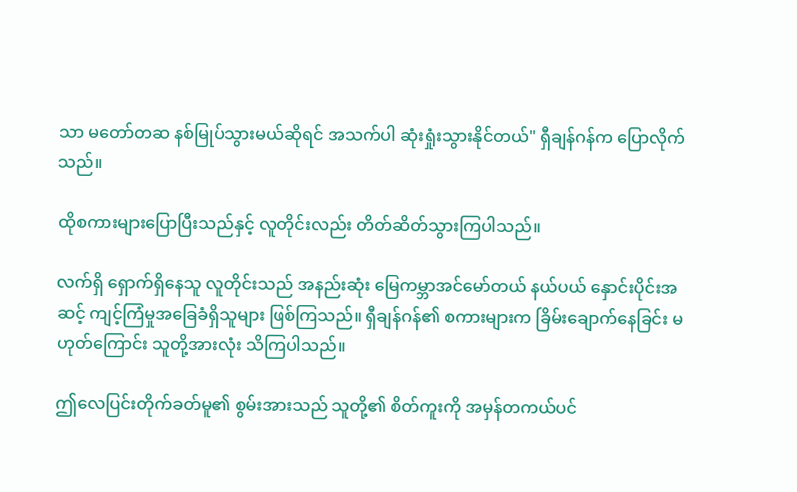သာ မတော်တဆ နစ်မြုပ်သွားမယ်ဆိုရင် အသက်ပါ ဆုံးရှုံးသွားနိုင်တယ်" ရှီချန်ဂန်က ပြောလိုက်သည်။

ထိုစကားများပြောပြီးသည်နှင့် လူတိုင်းလည်း တိတ်ဆိတ်သွားကြပါသည်။

လက်ရှိ ရှောက်ရှိနေသူ လူတိုင်းသည် အနည်းဆုံး မြေကမ္ဘာအင်မော်တယ် နယ်ပယ် နှောင်းပိုင်းအဆင့် ကျင့်ကြံမှုအခြေခံရှိသူများ ဖြစ်ကြသည်။ ရှီချန်ဂန်၏ စကားများက ခြိမ်းချောက်နေခြင်း မဟုတ်ကြောင်း သူတို့အားလုံး သိကြပါသည်။

ဤလေပြင်းတိုက်ခတ်မူ၏ စွမ်းအားသည် သူတို့၏ စိတ်ကူးကို အမှန်တကယ်ပင်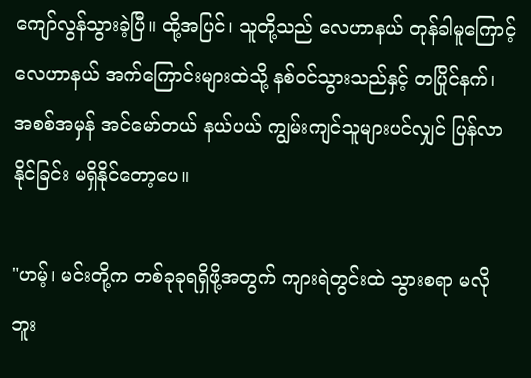ကျော်လွန်သွားခဲ့ပြီ။ ထို့အပြင်၊ သူတို့သည် လေဟာနယ် တုန်ခါမူကြောင့် လေဟာနယ် အက်ကြောင်းများထဲသို့ နစ်ဝင်သွားသည်နှင့် တပြိုင်နက်၊ အစစ်အမှန် အင်မော်တယ် နယ်ပယ် ကျွမ်းကျင်သူများပင်လျှင် ပြန်လာနိုင်ခြင်း မရှိနိုင်တော့ပေ။

"ဟမ့်၊ မင်းတို့က တစ်ခုခုရရှိဖို့အတွက် ကျားရဲတွင်းထဲ သွားစရာ မလိုဘူး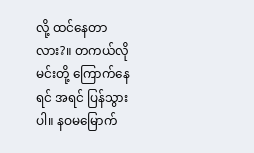လို့ ထင်နေတာ လား?။ တကယ်လို မင်းတို့ ကြောက်နေရင် အရင် ပြန်သွားပါ။ နဝမမြောက်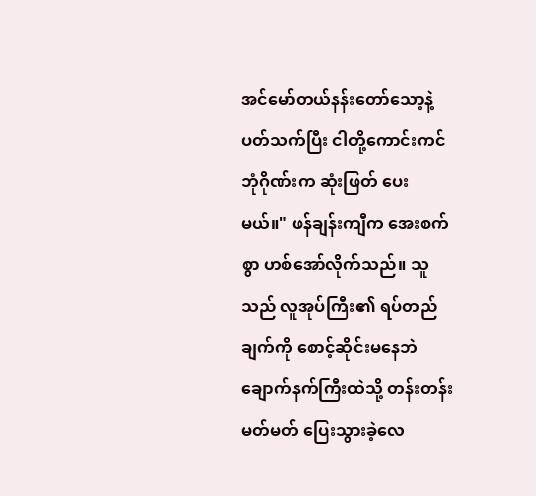အင်မော်တယ်နန်းတော်သော့နဲ့ ပတ်သက်ပြီး ငါတို့ကောင်းကင်ဘုံဂိုဏ်းက ဆုံးဖြတ် ပေးမယ်။" ဖန်ချန်းကျီက အေးစက်စွာ ဟစ်အော်လိုက်သည်။ သူသည် လူအုပ်ကြီး၏ ရပ်တည်ချက်ကို စောင့်ဆိုင်းမနေဘဲ ချောက်နက်ကြီးထဲသို့ တန်းတန်းမတ်မတ် ပြေးသွားခဲ့လေ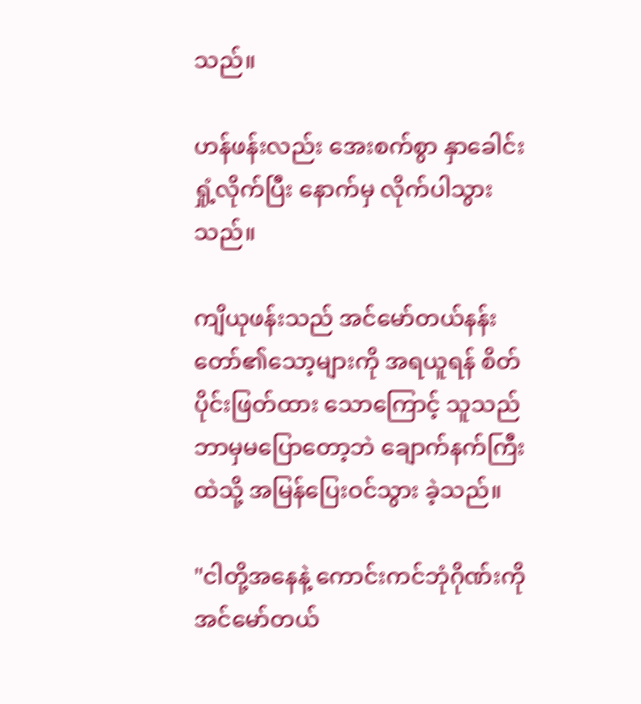သည်။

ဟန်ဖန်းလည်း အေးစက်စွာ နှာခေါင်းရှုံ့လိုက်ပြီး နောက်မှ လိုက်ပါသွားသည်။

ကျိယုဖန်းသည် အင်မော်တယ်နန်းတော်၏သော့များကို အရယူရန် စိတ်ပိုင်းဖြတ်ထား သောကြောင့် သူသည် ဘာမှမပြောတော့ဘဲ ချောက်နက်ကြီးထဲသို့ အမြန်ပြေးဝင်သွား ခဲ့သည်။

"ငါတို့အနေနဲ့ ကောင်းကင်ဘုံဂိုဏ်းကို အင်မော်တယ်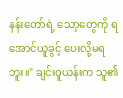နန်းတော်ရဲ့ သော့တွေကို ရအောင်ယူခွင့် ပေးလို့မရဘူး။" ချင်းဝူယန်းက သူ၏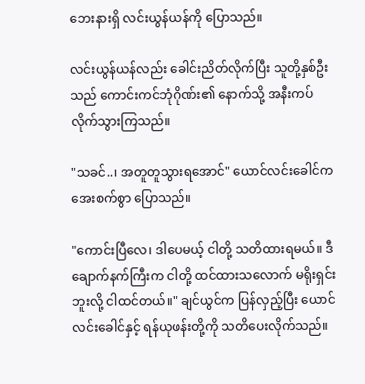ဘေးနားရှိ လင်းယွန်ယန်ကို ပြောသည်။

လင်းယွန်ယန်လည်း ခေါင်းညိတ်လိုက်ပြီး သူတို့နှစ်ဦးသည် ကောင်းကင်ဘုံဂိုဏ်း၏ နောက်သို့ အနီးကပ် လိုက်သွားကြသည်။

"သခင်..၊ အတူတူသွားရအောင်" ယောင်လင်းခေါင်က အေးစက်စွာ ပြောသည်။

"ကောင်းပြီလေ၊ ဒါပေမယ့် ငါတို့ သတိထားရမယ်။ ဒီချောက်နက်ကြီးက ငါတို့ ထင်ထားသလောက် မရိုးရှင်းဘူးလို့ ငါထင်တယ်။" ချင်ယွင်က ပြန်လှည့်ပြီး ယောင်လင်းခေါင်နှင့် ရန်ယုဖန်းတို့ကို သတိပေးလိုက်သည်။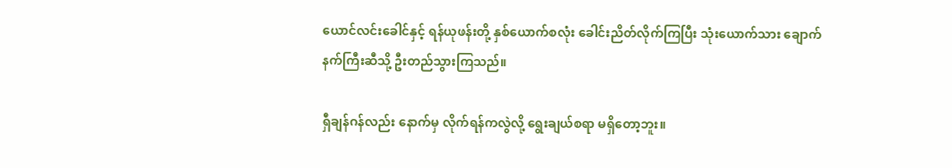ယောင်လင်းခေါင်နှင့် ရန်ယုဖန်းတို့ နှစ်ယောက်စလုံး ခေါင်းညိတ်လိုက်ကြပြီး သုံးယောက်သား ချောက်နက်ကြီးဆီသို့ ဦးတည်သွားကြသည်။

ရှီချန်ဂန်လည်း နောက်မှ လိုက်ရန်ကလွဲလို့ ရွေးချယ်စရာ မရှိတော့ဘူး။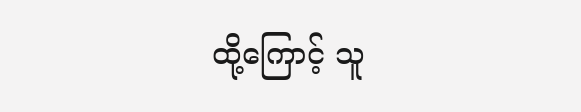ထို့ကြောင့် သူ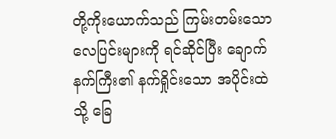တို့ကိုးယောက်သည် ကြမ်းတမ်းသော လေပြင်းများကို ရင်ဆိုင်ပြီး ချောက်နက်ကြီး၏ နက်ရှိုင်းသော အပိုင်းထဲသို့ ခြေ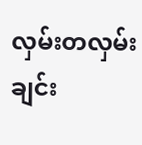လှမ်းတလှမ်းချင်း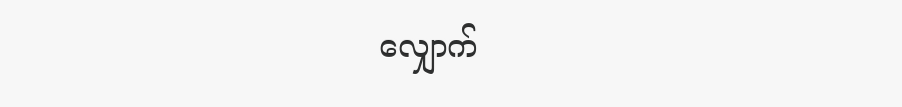လျှောက်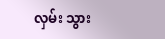လှမ်း သွား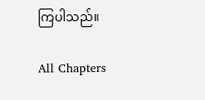ကြပါသည်။

All Chapters